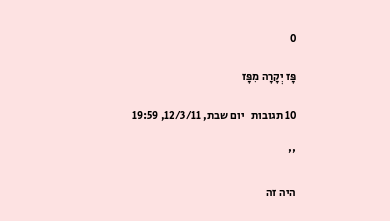0

פָּז יְקָרָה מִפָּז

10 תגובות   יום שבת, 12/3/11, 19:59

''

היה זה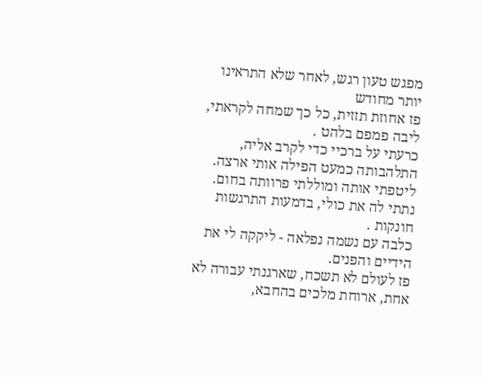מפגש טעון רגש, לאחר שלא התראינו יותר מחודש
פז אחוזת תזזית, כל כך שמחה לקראתי, ליבה פמפם בלהט .
כרעתי על ברכיי כדי לקרב אליה, התלהבותה כמעט הפילה אותי ארצה.
ליטפתי אותה ומוללתי פרוותה בחום.
נתתי לה את כולי, בדמעות התרגשות חונקות .
כלבה עם נשמה נפלאה - ליקקה לי את הידיים והפנים.
פז לעולם לא תשכח, שארגנתי עבורה לא אחת, ארוחת מלכים בהחבא,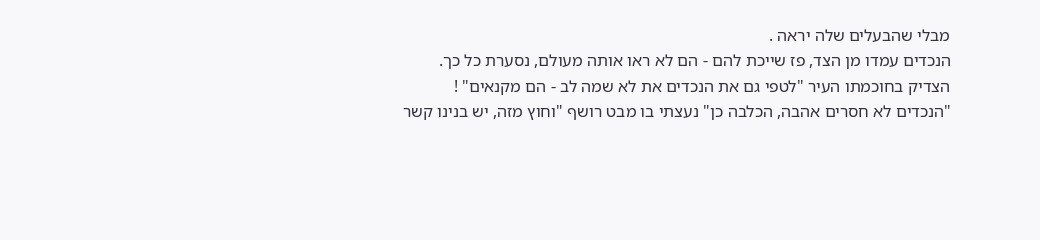מבלי שהבעלים שלה יראה .
הנכדים עמדו מן הצד, פז שייכת להם - הם לא ראו אותה מעולם, נסערת כל כך.
הצדיק בחוכמתו העיר "לטפי גם את הנכדים את לא שמה לב - הם מקנאים" !
"הנכדים לא חסרים אהבה, הכלבה כן" נעצתי בו מבט רושף "וחוץ מזה, יש בנינו קשר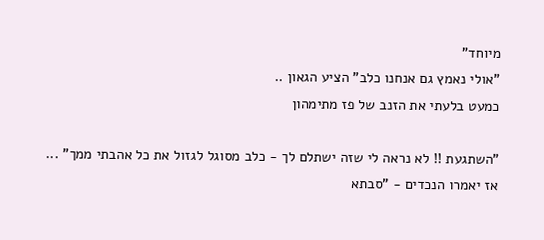מיוחד"
"אולי נאמץ גם אנחנו כלב" הציע הגאון ..
כמעט בלעתי את הזנב של פז מתימהון

"השתגעת !! לא נראה לי שזה ישתלם לך - כלב מסוגל לגזול את כל אהבתי ממך" ...
אז יאמרו הנכדים - "סבתא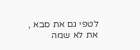לטפי גם את סבא , את לא שמה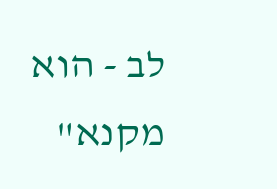לב - הוא מקנא"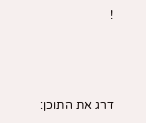!




דרג את התוכן: